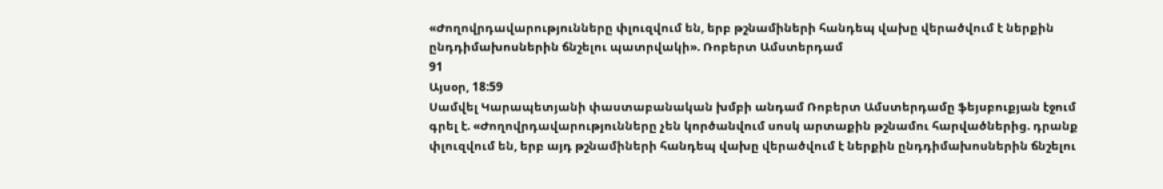«Ժողովրդավարությունները փլուզվում են, երբ թշնամիների հանդեպ վախը վերածվում է ներքին ընդդիմախոսներին ճնշելու պատրվակի». Ռոբերտ Ամստերդամ
91
Այսօր, 18:59
Սամվել Կարապետյանի փաստաբանական խմբի անդամ Ռոբերտ Ամստերդամը ֆեյսբուքյան էջում գրել է. «Ժողովրդավարությունները չեն կործանվում սոսկ արտաքին թշնամու հարվածներից. դրանք փլուզվում են, երբ այդ թշնամիների հանդեպ վախը վերածվում է ներքին ընդդիմախոսներին ճնշելու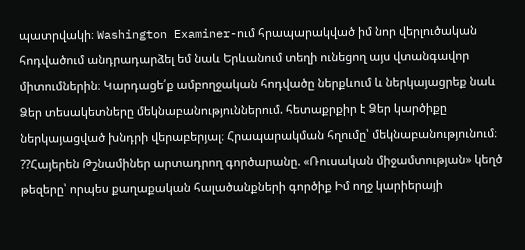պատրվակի։ Washington Examiner-ում հրապարակված իմ նոր վերլուծական հոդվածում անդրադարձել եմ նաև Երևանում տեղի ունեցող այս վտանգավոր միտումներին։ Կարդացե՛ք ամբողջական հոդվածը ներքևում և ներկայացրեք նաև Ձեր տեսակետները մեկնաբանություններում. հետաքրքիր է Ձեր կարծիքը ներկայացված խնդրի վերաբերյալ։ Հրապարակման հղումը՝ մեկնաբանությունում։ ??Հայերեն Թշնամիներ արտադրող գործարանը. «Ռուսական միջամտության» կեղծ թեզերը՝ որպես քաղաքական հալածանքների գործիք Իմ ողջ կարիերայի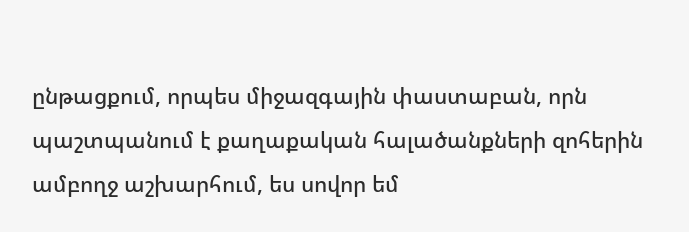ընթացքում, որպես միջազգային փաստաբան, որն պաշտպանում է քաղաքական հալածանքների զոհերին ամբողջ աշխարհում, ես սովոր եմ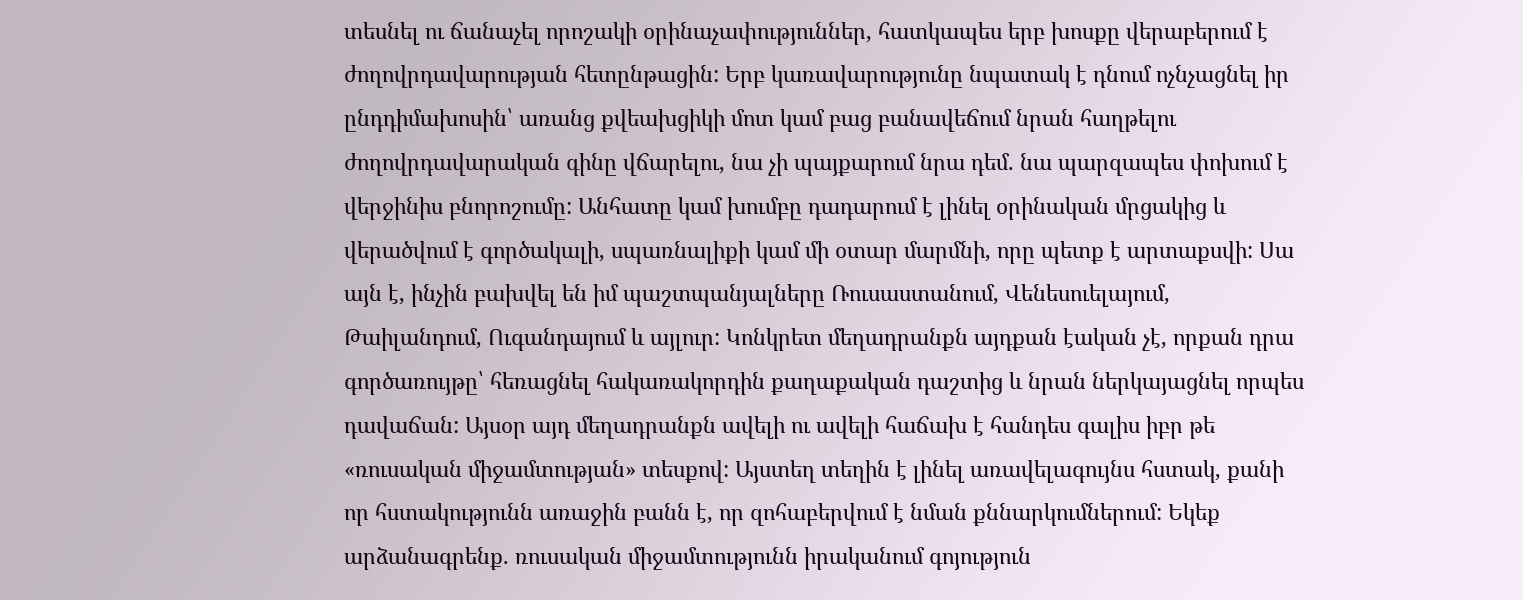տեսնել ու ճանաչել որոշակի օրինաչափություններ, հատկապես երբ խոսքը վերաբերում է ժողովրդավարության հետընթացին: Երբ կառավարությունը նպատակ է դնում ոչնչացնել իր ընդդիմախոսին՝ առանց քվեախցիկի մոտ կամ բաց բանավեճում նրան հաղթելու ժողովրդավարական գինը վճարելու, նա չի պայքարում նրա դեմ. նա պարզապես փոխում է վերջինիս բնորոշումը: Անհատը կամ խումբը դադարում է լինել օրինական մրցակից և վերածվում է գործակալի, սպառնալիքի կամ մի օտար մարմնի, որը պետք է արտաքսվի: Սա այն է, ինչին բախվել են իմ պաշտպանյալները Ռուսաստանում, Վենեսուելայում, Թաիլանդում, Ուգանդայում և այլուր: Կոնկրետ մեղադրանքն այդքան էական չէ, որքան դրա գործառույթը՝ հեռացնել հակառակորդին քաղաքական դաշտից և նրան ներկայացնել որպես դավաճան: Այսօր այդ մեղադրանքն ավելի ու ավելի հաճախ է հանդես գալիս իբր թե «ռուսական միջամտության» տեսքով: Այստեղ տեղին է լինել առավելագույնս հստակ, քանի որ հստակությունն առաջին բանն է, որ զոհաբերվում է նման քննարկումներում: Եկեք արձանագրենք. ռուսական միջամտությունն իրականում գոյություն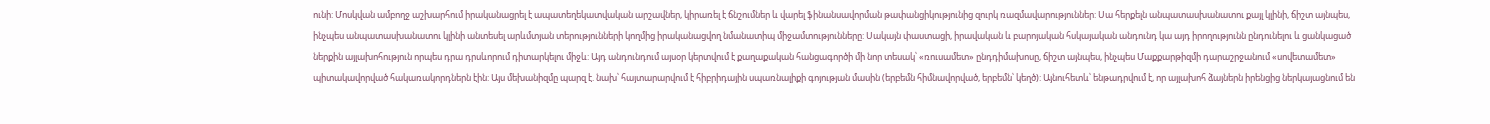ունի: Մոսկվան ամբողջ աշխարհում իրականացրել է ապատեղեկատվական արշավներ, կիրառել է ճնշումներ և վարել ֆինանսավորման թափանցիկությունից զուրկ ռազմավարություններ: Սա հերքելն անպատասխանատու քայլ կլինի, ճիշտ այնպես, ինչպես անպատասխանատու կլինի անտեսել արևմտյան տերությունների կողմից իրականացվող նմանատիպ միջամտությունները: Սակայն փաստացի, իրավական և բարոյական հսկայական անդունդ կա այդ իրողությունն ընդունելու և ցանկացած ներքին այլախոհություն որպես դրա դրսևորում դիտարկելու միջև: Այդ անդունդում այսօր կերտվում է քաղաքական հանցագործի մի նոր տեսակ՝ «ռուսամետ» ընդդիմախոսը, ճիշտ այնպես, ինչպես Մաքքարթիզմի դարաշրջանում «սովետամետ» պիտակավորված հակառակորդներն էին: Այս մեխանիզմը պարզ է. նախ՝ հայտարարվում է հիբրիդային սպառնալիքի գոյության մասին (երբեմն հիմնավորված, երբեմն՝ կեղծ): Այնուհետև՝ ենթադրվում է, որ այլախոհ ձայներն իրենցից ներկայացնում են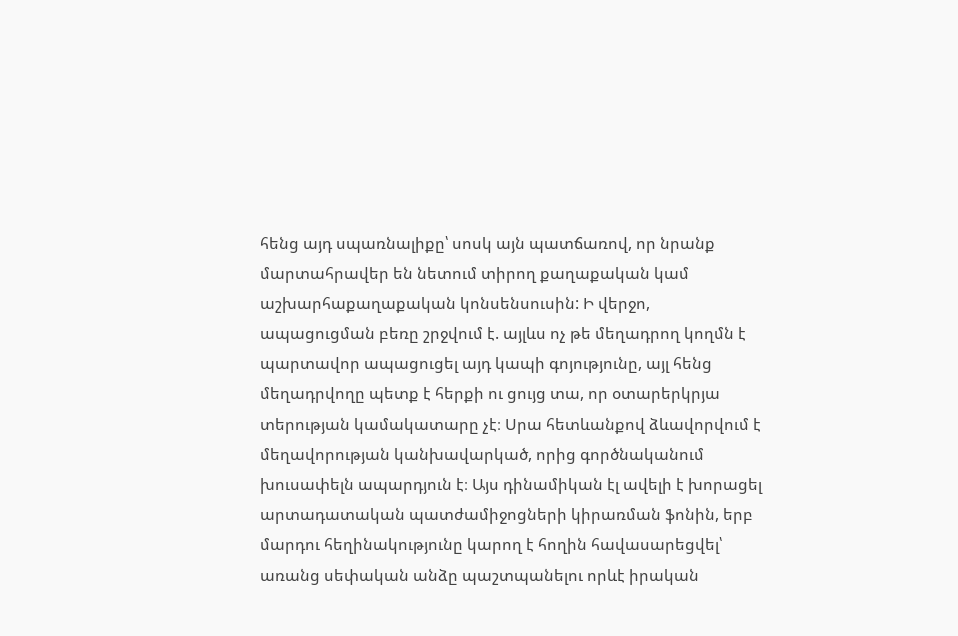հենց այդ սպառնալիքը՝ սոսկ այն պատճառով, որ նրանք մարտահրավեր են նետում տիրող քաղաքական կամ աշխարհաքաղաքական կոնսենսուսին: Ի վերջո, ապացուցման բեռը շրջվում է. այլևս ոչ թե մեղադրող կողմն է պարտավոր ապացուցել այդ կապի գոյությունը, այլ հենց մեղադրվողը պետք է հերքի ու ցույց տա, որ օտարերկրյա տերության կամակատարը չէ։ Սրա հետևանքով ձևավորվում է մեղավորության կանխավարկած, որից գործնականում խուսափելն ապարդյուն է։ Այս դինամիկան էլ ավելի է խորացել արտադատական պատժամիջոցների կիրառման ֆոնին, երբ մարդու հեղինակությունը կարող է հողին հավասարեցվել՝ առանց սեփական անձը պաշտպանելու որևէ իրական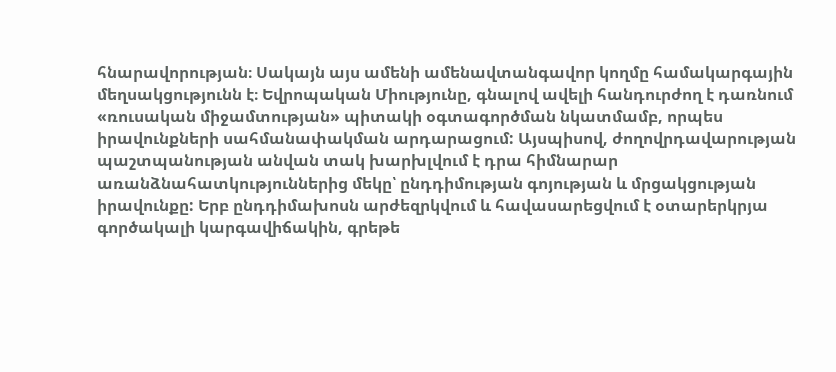հնարավորության։ Սակայն այս ամենի ամենավտանգավոր կողմը համակարգային մեղսակցությունն է։ Եվրոպական Միությունը, գնալով ավելի հանդուրժող է դառնում «ռուսական միջամտության» պիտակի օգտագործման նկատմամբ, որպես իրավունքների սահմանափակման արդարացում: Այսպիսով, ժողովրդավարության պաշտպանության անվան տակ խարխլվում է դրա հիմնարար առանձնահատկություններից մեկը՝ ընդդիմության գոյության և մրցակցության իրավունքը: Երբ ընդդիմախոսն արժեզրկվում և հավասարեցվում է օտարերկրյա գործակալի կարգավիճակին, գրեթե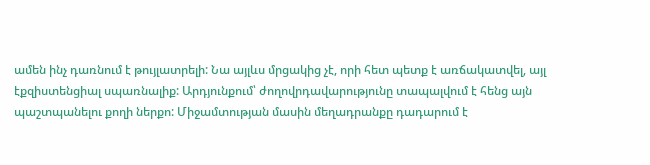ամեն ինչ դառնում է թույլատրելի: Նա այլևս մրցակից չէ, որի հետ պետք է առճակատվել, այլ էքզիստենցիալ սպառնալիք: Արդյունքում՝ ժողովրդավարությունը տապալվում է հենց այն պաշտպանելու քողի ներքո: Միջամտության մասին մեղադրանքը դադարում է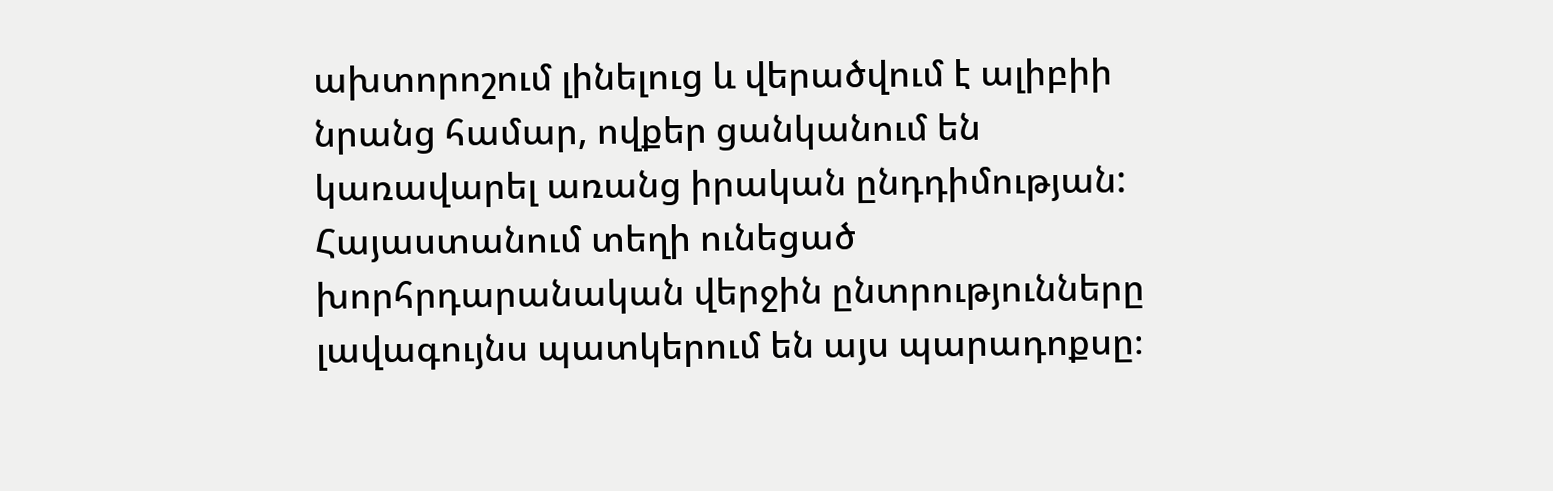ախտորոշում լինելուց և վերածվում է ալիբիի նրանց համար, ովքեր ցանկանում են կառավարել առանց իրական ընդդիմության: Հայաստանում տեղի ունեցած խորհրդարանական վերջին ընտրությունները լավագույնս պատկերում են այս պարադոքսը։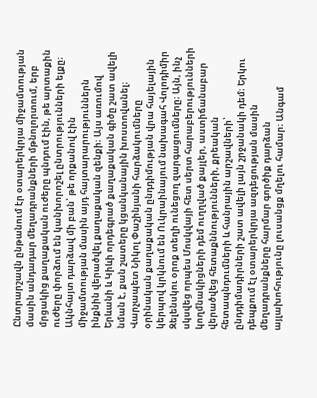Ընտրարշավն ընթանում էր օտարերկրյա միջամտության մասին անդադար մեղադրանքների մթնոլորտում, երբ մրցակից քաղաքական ուժերը պնդում էին, թե արտաքին ուժերը փորձում են կանխորոշել ընտրությունների ելքը։ Ակնհայտ դարձավ մի բան՝ թե որքանով էին միջամտության մասին այդ հայտարարություններն ինքնին վերածվել քաղաքական զենքի։ Այս առումով Երևանի և Կիևի որդեգրած քաղաքական գիծը շատ ավելի նման է, քան շատերը կցանկանային խոստովանել։ Վարչապետ Նիկոլ Փաշինյանի հարձակումները օրինական քաղաքական ընդդիմության վրա հայելային կերպով կրկնում են Ուկրաինայում նախագահ Վոլոդիմիր Զելենսկու օրոք տեղի ունեցող զարգացումները։ Այն, ինչ սկսվեց որպես Մոսկվայի հետ սերտ հարաբերությունների կողմնակիցների դեմ ուղղված քայլեր, աստիճանաբար վերածվեց հետաքննությունների, քրեական հետապնդումների և հանրային արշավների՝ ընդդիմադիրների շատ ավելի լայն շրջանակի դեմ։ Երկու դեպքում էլ օտարերկրյա ազդեցության մասին մեղադրանքները հարմար գործիք դարձան այլախոհությունը լուսանցք մղելու համար։ Անգամ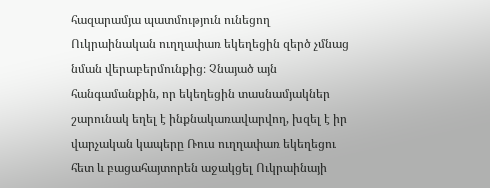հազարամյա պատմություն ունեցող Ուկրաինական ուղղափառ եկեղեցին զերծ չմնաց նման վերաբերմունքից։ Չնայած այն հանգամանքին, որ եկեղեցին տասնամյակներ շարունակ եղել է ինքնակառավարվող, խզել է իր վարչական կապերը Ռուս ուղղափառ եկեղեցու հետ և բացահայտորեն աջակցել Ուկրաինայի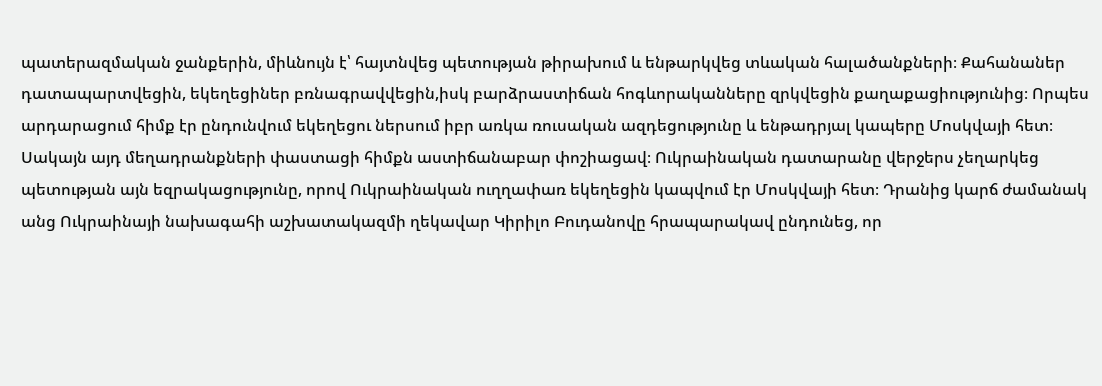պատերազմական ջանքերին, միևնույն է՝ հայտնվեց պետության թիրախում և ենթարկվեց տևական հալածանքների։ Քահանաներ դատապարտվեցին, եկեղեցիներ բռնագրավվեցին,իսկ բարձրաստիճան հոգևորականները զրկվեցին քաղաքացիությունից։ Որպես արդարացում հիմք էր ընդունվում եկեղեցու ներսում իբր առկա ռուսական ազդեցությունը և ենթադրյալ կապերը Մոսկվայի հետ։ Սակայն այդ մեղադրանքների փաստացի հիմքն աստիճանաբար փոշիացավ։ Ուկրաինական դատարանը վերջերս չեղարկեց պետության այն եզրակացությունը, որով Ուկրաինական ուղղափառ եկեղեցին կապվում էր Մոսկվայի հետ։ Դրանից կարճ ժամանակ անց Ուկրաինայի նախագահի աշխատակազմի ղեկավար Կիրիլո Բուդանովը հրապարակավ ընդունեց, որ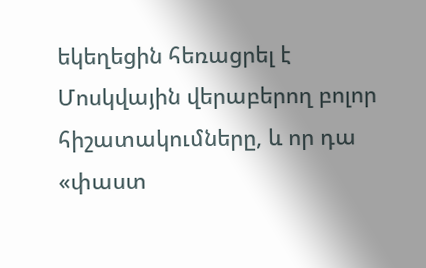եկեղեցին հեռացրել է Մոսկվային վերաբերող բոլոր հիշատակումները, և որ դա «փաստ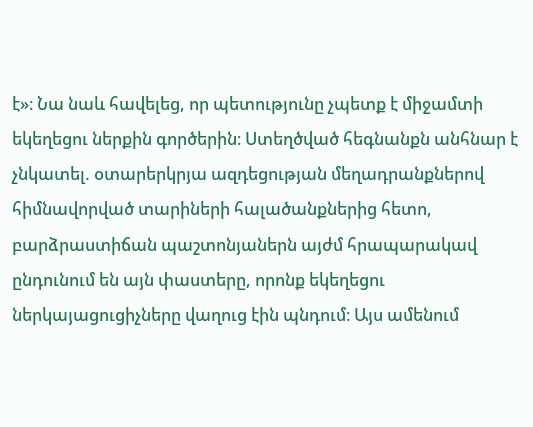է»։ Նա նաև հավելեց, որ պետությունը չպետք է միջամտի եկեղեցու ներքին գործերին։ Ստեղծված հեգնանքն անհնար է չնկատել. օտարերկրյա ազդեցության մեղադրանքներով հիմնավորված տարիների հալածանքներից հետո, բարձրաստիճան պաշտոնյաներն այժմ հրապարակավ ընդունում են այն փաստերը, որոնք եկեղեցու ներկայացուցիչները վաղուց էին պնդում։ Այս ամենում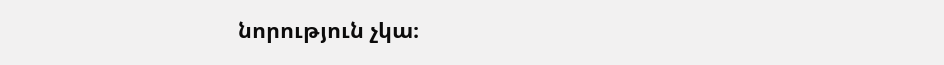նորություն չկա։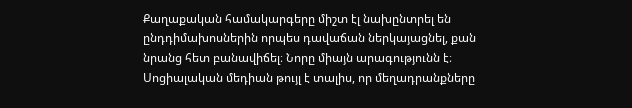Քաղաքական համակարգերը միշտ էլ նախընտրել են ընդդիմախոսներին որպես դավաճան ներկայացնել, քան նրանց հետ բանավիճել։ Նորը միայն արագությունն է։ Սոցիալական մեդիան թույլ է տալիս, որ մեղադրանքները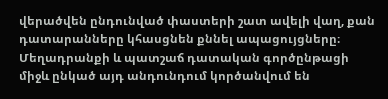վերածվեն ընդունված փաստերի շատ ավելի վաղ, քան դատարանները կհասցնեն քննել ապացույցները։ Մեղադրանքի և պատշաճ դատական գործընթացի միջև ընկած այդ անդունդում կործանվում են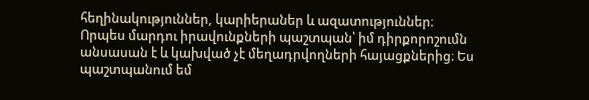հեղինակություններ, կարիերաներ և ազատություններ։ Որպես մարդու իրավունքների պաշտպան՝ իմ դիրքորոշումն անսասան է և կախված չէ մեղադրվողների հայացքներից։ Ես պաշտպանում եմ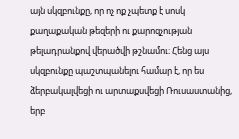այն սկզբունքը, որ ոչ ոք չպետք է սոսկ քաղաքական թեզերի ու քարոզչության թելադրանքով վերածվի թշնամու։ Հենց այս սկզբունքը պաշտպանելու համար է, որ ես ձերբակալվեցի ու արտաքսվեցի Ռուսաստանից, երբ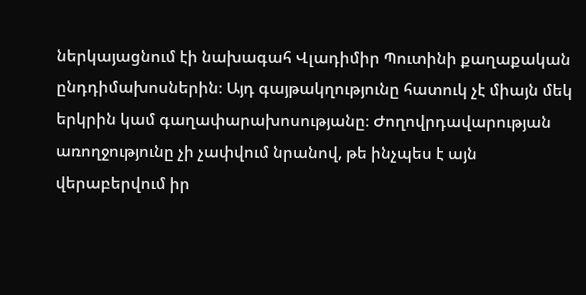ներկայացնում էի նախագահ Վլադիմիր Պուտինի քաղաքական ընդդիմախոսներին։ Այդ գայթակղությունը հատուկ չէ միայն մեկ երկրին կամ գաղափարախոսությանը։ Ժողովրդավարության առողջությունը չի չափվում նրանով, թե ինչպես է այն վերաբերվում իր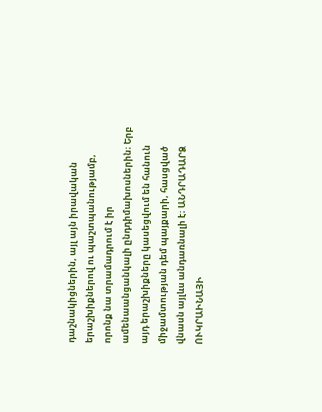դաշնակիցներին, այլ այն իրավական երաշխիքներով ու պաշտպանությամբ, որոնք նա տրամադրում է իր ամենաանցանկալի ընդդիմախոսներին։ Երբ այդ երաշխիքները կասեցվում են հանուն միջամտության դեմ պայքարի, հասցված վնասն այլևս անդառնալի է։ ԱՆԴՐԱԴԱՐՁ ՈՒԿՐԱԻՆԱՅԻ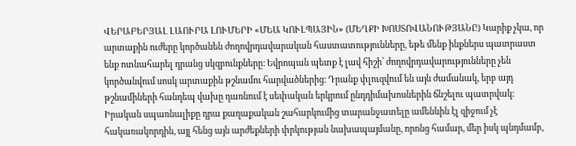ՎԵՐԱԲԵՐՅԱԼ ԼԱՈՒՐԱ ԼՈՒՄԵՐԻ «ՄԵԱ ԿՈՒԼՊԱՅԻՆ» (ՄԵՂՔԻ ԽՈՍՏՈՎԱՆՈՒԹՅԱՆԸ) Կարիք չկա, որ արտաքին ուժերը կործանեն ժողովրդավարական հաստատությունները, եթե մենք ինքներս պատրաստ ենք ոտնահարել դրանց սկզբունքները։ Եվրոպան պետք է լավ հիշի՝ ժողովրդավարությունները չեն կործանվում սոսկ արտաքին թշնամու հարվածներից։ Դրանք փլուզվում են այն ժամանակ, երբ այդ թշնամիների հանդեպ վախը դառնում է սեփական երկրում ընդդիմախոսներին ճնշելու պատրվակ։ Իրական սպառնալիքը դրա քաղաքական շահարկումից տարանջատելը ամենևին էլ զիջում չէ հակառակորդին, այլ հենց այն արժեքների փրկության նախապայմանը, որոնց համար, մեր իսկ պնդմամբ,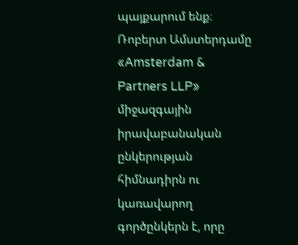պայքարում ենք։ Ռոբերտ Ամստերդամը «Amsterdam & Partners LLP» միջազգային իրավաբանական ընկերության հիմնադիրն ու կառավարող գործընկերն է, որը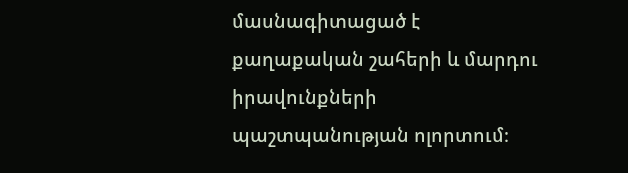մասնագիտացած է քաղաքական շահերի և մարդու իրավունքների պաշտպանության ոլորտում։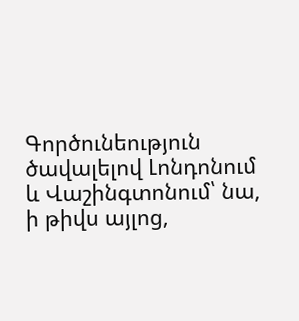Գործունեություն ծավալելով Լոնդոնում և Վաշինգտոնում՝ նա, ի թիվս այլոց,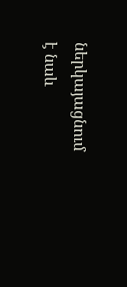ներկայացնում է նաև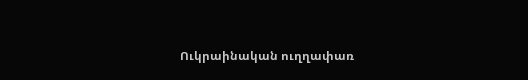Ուկրաինական ուղղափառ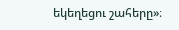եկեղեցու շահերը»։